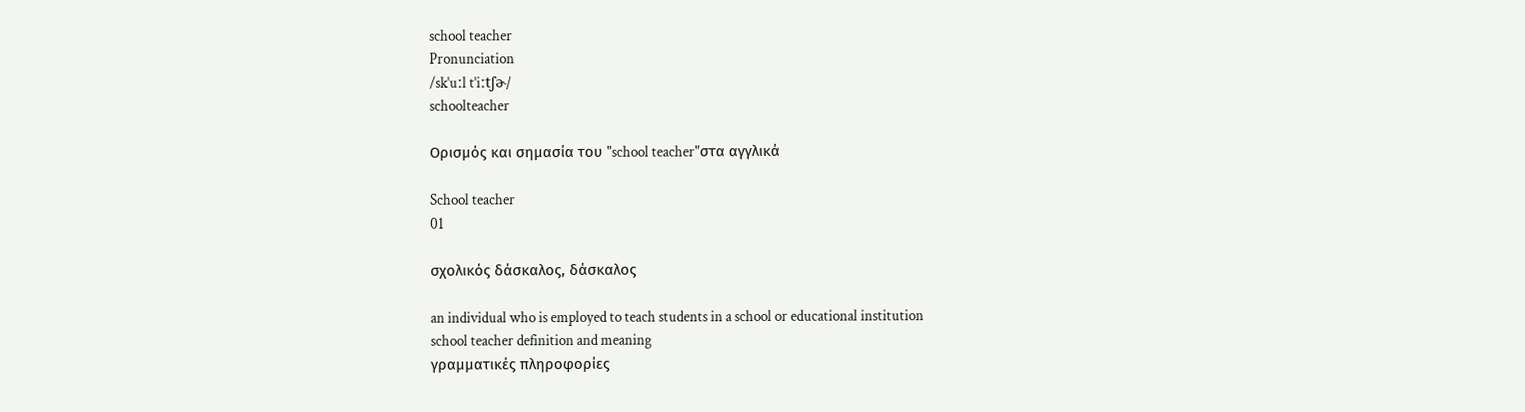school teacher
Pronunciation
/skˈuːl tˈiːtʃɚ/
schoolteacher

Ορισμός και σημασία του "school teacher"στα αγγλικά

School teacher
01

σχολικός δάσκαλος, δάσκαλος

an individual who is employed to teach students in a school or educational institution
school teacher definition and meaning
γραμματικές πληροφορίες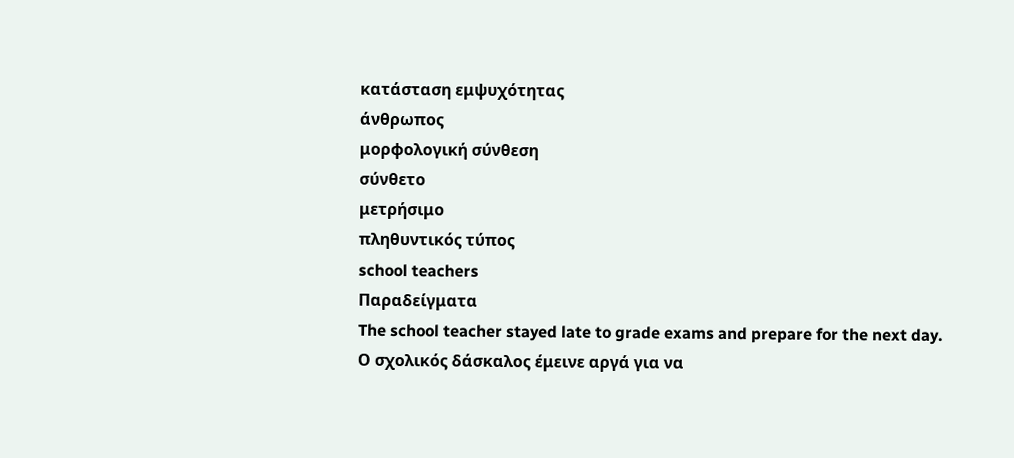κατάσταση εμψυχότητας
άνθρωπος
μορφολογική σύνθεση
σύνθετο
μετρήσιμο
πληθυντικός τύπος
school teachers
Παραδείγματα
The school teacher stayed late to grade exams and prepare for the next day.
Ο σχολικός δάσκαλος έμεινε αργά για να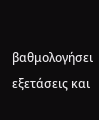βαθμολογήσει εξετάσεις και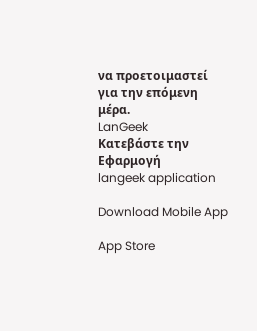να προετοιμαστεί για την επόμενη μέρα.
LanGeek
Κατεβάστε την Εφαρμογή
langeek application

Download Mobile App

App Store